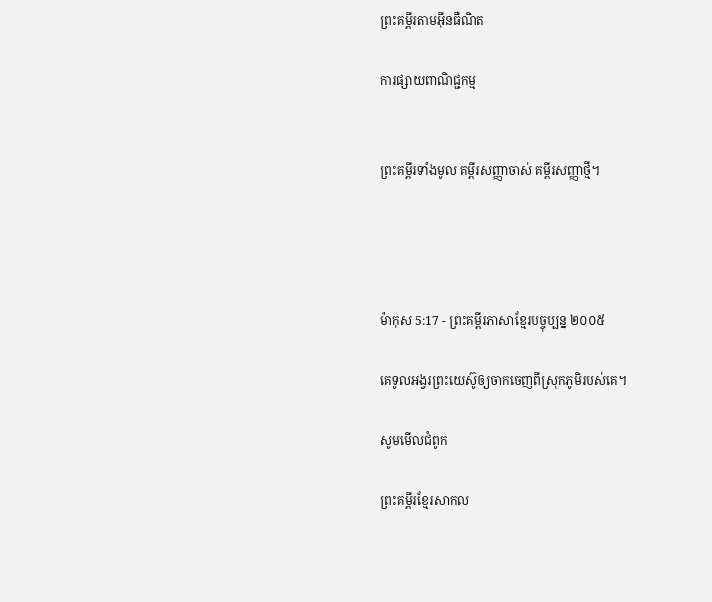ព្រះគម្ពីរតាមអ៊ីនធឺណិត

ការផ្សាយពាណិជ្ជកម្ម


ព្រះគម្ពីរទាំងមូល គម្ពីរសញ្ញាចាស់ គម្ពីរសញ្ញាថ្មី។




ម៉ាកុស 5:17 - ព្រះគម្ពីរភាសាខ្មែរបច្ចុប្បន្ន ២០០៥

គេទូល‌អង្វរព្រះ‌យេស៊ូឲ្យចាកចេញពីស្រុកភូមិរបស់គេ។

សូមមើលជំពូក

ព្រះគម្ពីរខ្មែរសាកល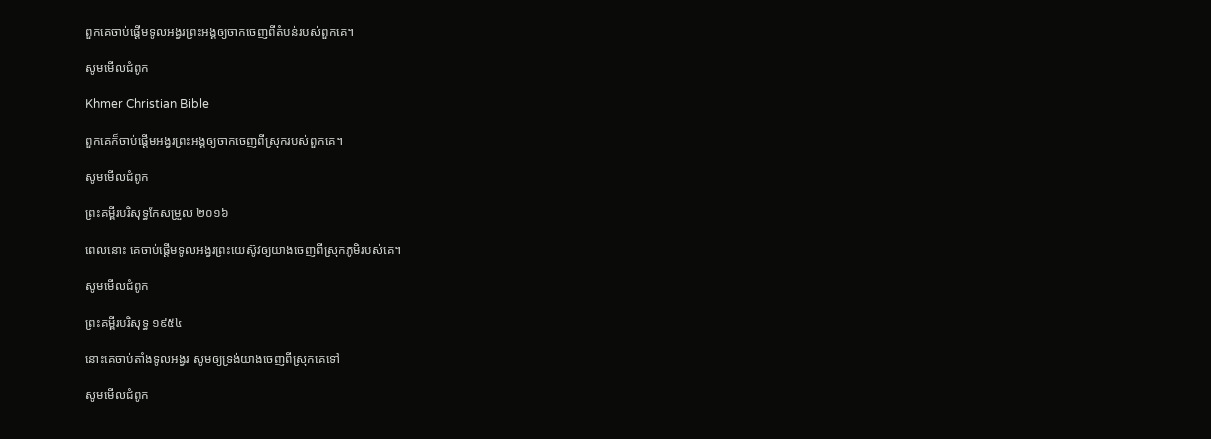ពួកគេចាប់ផ្ដើមទូលអង្វរព្រះអង្គឲ្យចាកចេញពីតំបន់របស់ពួកគេ។

សូមមើលជំពូក

Khmer Christian Bible

ពួកគេក៏ចាប់ផ្ដើមអង្វរព្រះអង្គឲ្យចាកចេញពីស្រុករបស់ពួកគេ។

សូមមើលជំពូក

ព្រះគម្ពីរបរិសុទ្ធកែសម្រួល ២០១៦

ពេលនោះ គេចាប់ផ្ដើមទូលអង្វរព្រះ‌យេស៊ូវឲ្យយាងចេញពីស្រុកភូមិរបស់គេ។

សូមមើលជំពូក

ព្រះគម្ពីរបរិសុទ្ធ ១៩៥៤

នោះគេចាប់តាំងទូលអង្វរ សូមឲ្យទ្រង់យាងចេញពីស្រុកគេទៅ

សូមមើលជំពូក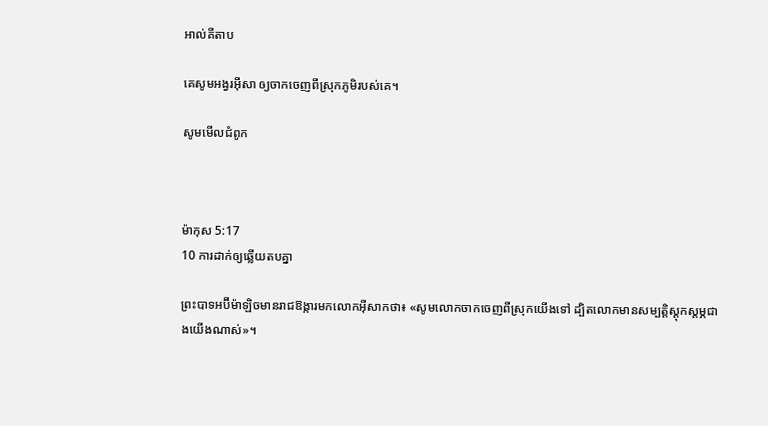អាល់គីតាប

គេសូម‌អង្វរអ៊ីសា ឲ្យចាកចេញពីស្រុកភូមិរបស់គេ។

សូមមើលជំពូក



ម៉ាកុស 5:17
10 ការដាក់ឲ្យឆ្លើយតបគ្នា

ព្រះ‌បាទអប៊ីម៉ា‌ឡិចមានរាជ‌ឱង្ការមកលោកអ៊ីសាកថា៖ «សូមលោកចាកចេញពីស្រុកយើងទៅ ដ្បិតលោកមានសម្បត្តិស្ដុក‌ស្ដម្ភជាងយើងណាស់»។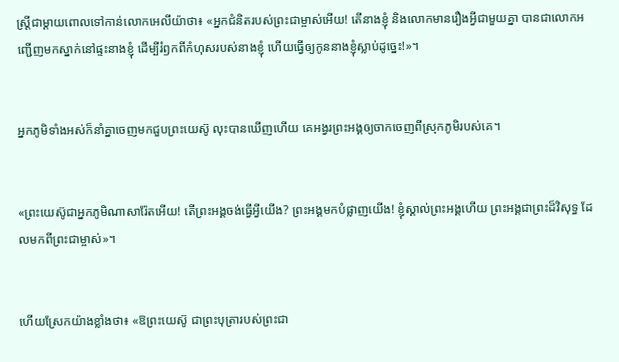ស្ត្រីជាម្ដាយពោលទៅកាន់លោកអេលីយ៉ាថា៖ «អ្នកជំនិតរបស់ព្រះ‌ជាម្ចាស់អើយ! តើនាងខ្ញុំ និងលោកមានរឿងអ្វីជាមួយគ្នា បានជាលោកអញ្ជើញមកស្នាក់នៅផ្ទះនាងខ្ញុំ ដើម្បីរំឭកពីកំហុសរបស់នាងខ្ញុំ ហើយធ្វើឲ្យកូននាងខ្ញុំស្លាប់ដូច្នេះ!»។


អ្នកភូមិទាំងអស់ក៏នាំគ្នាចេញមកជួបព្រះ‌យេស៊ូ លុះបានឃើញហើយ គេអង្វរព្រះអង្គឲ្យចាកចេញពីស្រុកភូមិរបស់គេ។


«ព្រះ‌យេស៊ូជាអ្នកភូមិណាសា‌រ៉ែតអើយ! តើព្រះអង្គចង់ធ្វើអ្វីយើង? ព្រះអង្គមកបំផ្លាញយើង! ខ្ញុំស្គាល់ព្រះអង្គហើយ ព្រះអង្គជាព្រះដ៏វិសុទ្ធ ដែលមកពីព្រះ‌ជាម្ចាស់»។


ហើយស្រែកយ៉ាងខ្លាំងថា៖ «ឱព្រះ‌យេស៊ូ ជាព្រះ‌បុត្រារបស់ព្រះ‌ជា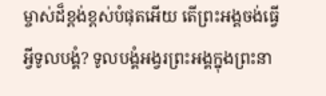ម្ចាស់ដ៏ខ្ពង់‌ខ្ពស់បំផុតអើយ តើព្រះអង្គចង់ធ្វើអ្វីទូលបង្គំ? ទូលបង្គំអង្វរព្រះអង្គក្នុងព្រះ‌នា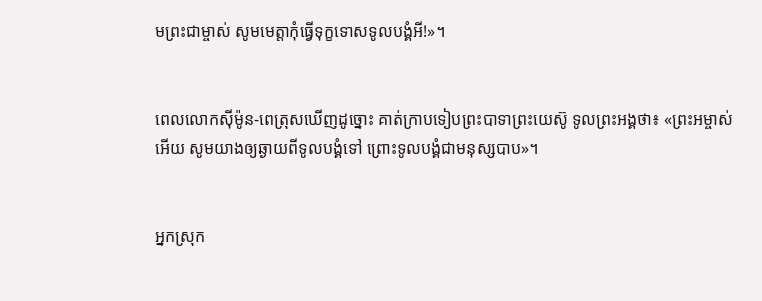មព្រះ‌ជាម្ចាស់ សូមមេត្តាកុំធ្វើទុក្ខទោសទូលបង្គំអី!»។


ពេលលោកស៊ីម៉ូន-ពេត្រុសឃើញដូច្នោះ គាត់ក្រាបទៀបព្រះ‌បាទាព្រះ‌យេស៊ូ ទូលព្រះអង្គថា៖ «ព្រះ‌អម្ចាស់អើយ សូមយាងឲ្យឆ្ងាយពីទូលបង្គំទៅ ព្រោះទូលបង្គំជាមនុស្សបាប»។


អ្នកស្រុក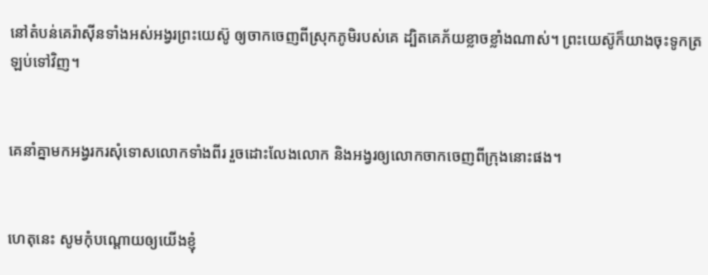នៅតំបន់គេរ៉ា‌ស៊ីនទាំងអស់អង្វរព្រះ‌យេស៊ូ ឲ្យចាកចេញពីស្រុកភូមិរបស់គេ ដ្បិតគេភ័យខ្លាចខ្លាំងណាស់។ ព្រះ‌យេស៊ូក៏យាងចុះទូកត្រឡប់ទៅវិញ។


គេនាំគ្នាមកអង្វរករសុំទោសលោកទាំងពីរ រួចដោះលែងលោក និងអង្វរឲ្យលោកចាកចេញពីក្រុងនោះផង។


ហេតុនេះ សូមកុំបណ្ដោយឲ្យយើងខ្ញុំ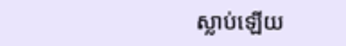ស្លាប់ឡើយ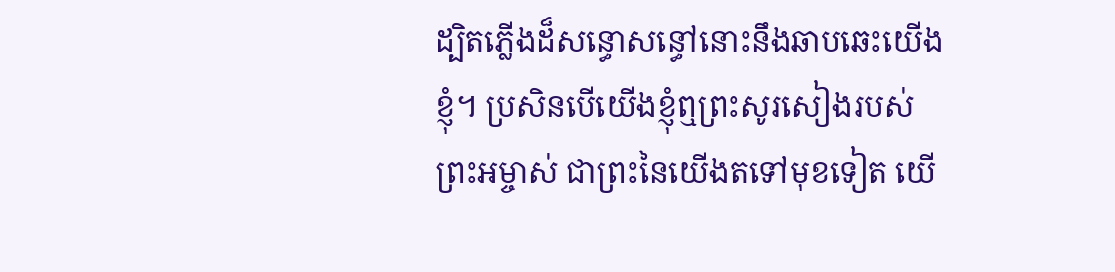ដ្បិតភ្លើងដ៏សន្ធោ‌សន្ធៅនោះនឹងឆាប‌ឆេះយើងខ្ញុំ។ ប្រសិនបើយើងខ្ញុំឮព្រះ‌សូរសៀងរបស់ព្រះ‌អម្ចាស់ ជាព្រះនៃយើងតទៅមុខទៀត យើ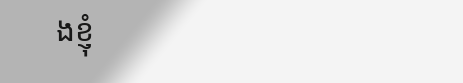ងខ្ញុំ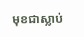មុខជាស្លាប់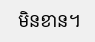មិនខាន។